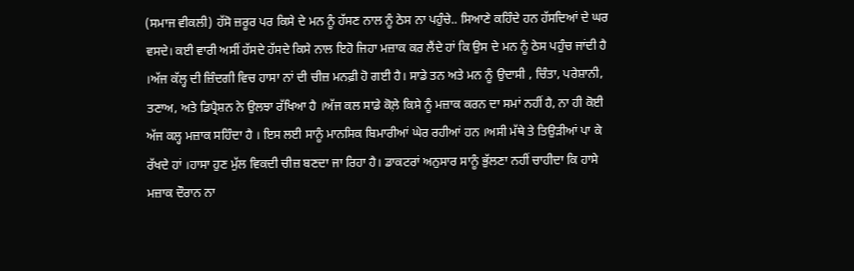(ਸਮਾਜ ਵੀਕਲੀ) ਹੱਸੋ ਜ਼ਰੂਰ ਪਰ ਕਿਸੇ ਦੇ ਮਨ ਨੂੰ ਹੱਸਣ ਨਾਲ ਨੂੰ ਠੇਸ ਨਾ ਪਹੁੰਚੇ.. ਸਿਆਣੇ ਕਹਿੰਦੇ ਹਨ ਹੱਸਦਿਆਂ ਦੇ ਘਰ ਵਸਦੇ। ਕਈ ਵਾਰੀ ਅਸੀਂ ਹੱਸਦੇ ਹੱਸਦੇ ਕਿਸੇ ਨਾਲ ਇਹੋ ਜਿਹਾ ਮਜ਼ਾਕ ਕਰ ਲੈਂਦੇ ਹਾਂ ਕਿ ਉਸ ਦੇ ਮਨ ਨੂੰ ਠੇਸ ਪਹੁੰਚ ਜਾਂਦੀ ਹੈ ।ਅੱਜ ਕੱਲ੍ਹ ਦੀ ਜ਼ਿੰਦਗੀ ਵਿਚ ਹਾਸਾ ਨਾਂ ਦੀ ਚੀਜ਼ ਮਨਫ਼ੀ ਹੋ ਗਈ ਹੈ। ਸਾਡੇ ਤਨ ਅਤੇ ਮਨ ਨੂੰ ਉਦਾਸੀ , ਚਿੰਤਾ, ਪਰੇਸ਼ਾਨੀ, ਤਣਾਅ, ਅਤੇ ਡਿਪ੍ਰੈਸ਼ਨ ਨੇ ਉਲਝਾ ਰੱਖਿਆ ਹੈ ।ਅੱਜ ਕਲ ਸਾਡੇ ਕੋਲ਼ੇ ਕਿਸੇ ਨੂੰ ਮਜ਼ਾਕ ਕਰਨ ਦਾ ਸਮਾਂ ਨਹੀਂ ਹੈ, ਨਾ ਹੀ ਕੋਈ ਅੱਜ ਕਲ੍ਹ ਮਜ਼ਾਕ ਸਹਿੰਦਾ ਹੈ । ਇਸ ਲਈ ਸਾਨੂੰ ਮਾਨਸਿਕ ਬਿਮਾਰੀਆਂ ਘੇਰ ਰਹੀਆਂ ਹਨ ।ਅਸੀ ਮੱਥੇ ਤੇ ਤਿਉੜੀਆਂ ਪਾ ਕੇ ਰੱਖਦੇ ਹਾਂ ।ਹਾਸਾ ਹੁਣ ਮੁੱਲ ਵਿਕਦੀ ਚੀਜ਼ ਬਣਦਾ ਜਾ ਰਿਹਾ ਹੈ। ਡਾਕਟਰਾਂ ਅਨੁਸਾਰ ਸਾਨੂੰ ਭੁੱਲਣਾ ਨਹੀਂ ਚਾਹੀਦਾ ਕਿ ਹਾਸੇ ਮਜ਼ਾਕ ਦੌਰਾਨ ਨਾ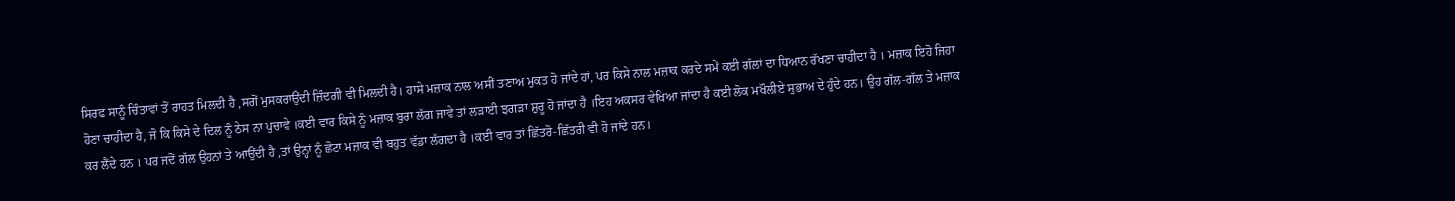ਸਿਰਫ ਸਾਨੂੰ ਚਿੰਤਾਵਾਂ ਤੋਂ ਰਾਹਤ ਮਿਲਦੀ ਹੈ ,ਸਗੋਂ ਮੁਸਕਰਾਉਂਦੀ ਜ਼ਿੰਦਗੀ ਵੀ ਮਿਲਦੀ ਹੈ। ਹਾਸੇ ਮਜ਼ਾਕ ਨਾਲ ਅਸੀਂ ਤਣਾਅ ਮੁਕਤ ਹੋ ਜਾਂਦੇ ਹਾਂ, ਪਰ ਕਿਸੇ ਨਾਲ ਮਜ਼ਾਕ ਕਰਦੇ ਸਮੇਂ ਕਈ ਗੱਲਾਂ ਦਾ ਧਿਆਨ ਰੱਖਣਾ ਚਾਹੀਦਾ ਹੈ । ਮਜ਼ਾਕ ਇਹੋ ਜਿਹਾ ਹੋਣਾ ਚਾਹੀਦਾ ਹੈ, ਜੋ ਕਿ ਕਿਸੇ ਦੇ ਦਿਲ ਨੂੰ ਠੇਸ ਨਾ ਪੁਚਾਵੇ ।ਕਈ ਵਾਰ ਕਿਸੇ ਨੂੰ ਮਜ਼ਾਕ ਬੁਰਾ ਲੱਗ ਜਾਵੇ ਤਾਂ ਲੜਾਈ ਝਗੜਾ ਸ਼ੁਰੂ ਹੋ ਜਾਂਦਾ ਹੈ ।ਇਹ ਅਕਸਰ ਵੇਖਿਆ ਜਾਂਦਾ ਹੈ ਕਈ ਲੋਕ ਮਖੌਲੀਏ ਸੁਭਾਅ ਦੇ ਹੁੰਦੇ ਹਨ। ਉਹ ਗੱਲ-ਗੱਲ ਤੇ ਮਜ਼ਾਕ ਕਰ ਲੈਂਦੇ ਹਨ । ਪਰ ਜਦੋਂ ਗੱਲ ਉਹਨਾਂ ਤੇ ਆਉਂਦੀ ਹੈ ,ਤਾਂ ਉਨ੍ਹਾਂ ਨੂੰ ਛੋਟਾ ਮਜ਼ਾਕ ਵੀ ਬਹੁਤ ਵੱਡਾ ਲੱਗਦਾ ਹੈ ।ਕਈ ਵਾਰ ਤਾਂ ਛਿੱਤਰੋ-ਛਿੱਤਰੀ ਵੀ ਹੋ ਜਾਂਦੇ ਹਨ।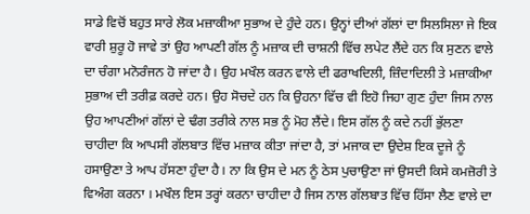ਸਾਡੇ ਵਿਚੋਂ ਬਹੁਤ ਸਾਰੇ ਲੋਕ ਮਜ਼ਾਕੀਆ ਸੁਭਾਅ ਦੇ ਹੁੰਦੇ ਹਨ। ਉਨ੍ਹਾਂ ਦੀਆਂ ਗੱਲਾਂ ਦਾ ਸਿਲਸਿਲਾ ਜੇ ਇਕ ਵਾਰੀ ਸ਼ੁਰੂ ਹੋ ਜਾਵੇ ਤਾਂ ਉਹ ਆਪਣੀ ਗੱਲ ਨੂੰ ਮਜ਼ਾਕ ਦੀ ਚਾਸ਼ਨੀ ਵਿੱਚ ਲਪੇਟ ਲੈਂਦੇ ਹਨ ਕਿ ਸੁਣਨ ਵਾਲੇ ਦਾ ਚੰਗਾ ਮਨੋਰੰਜਨ ਹੋ ਜਾਂਦਾ ਹੈ। ਉਹ ਮਖੌਲ ਕਰਨ ਵਾਲੇ ਦੀ ਫਰਾਖਦਿਲੀ, ਜ਼ਿੰਦਾਦਿਲੀ ਤੇ ਮਜ਼ਾਕੀਆ ਸੁਭਾਅ ਦੀ ਤਰੀਫ਼ ਕਰਦੇ ਹਨ। ਉਹ ਸੋਚਦੇ ਹਨ ਕਿ ਉਹਨਾ ਵਿੱਚ ਵੀ ਇਹੋ ਜਿਹਾ ਗੁਣ ਹੁੰਦਾ ਜਿਸ ਨਾਲ ਉਹ ਆਪਣੀਆਂ ਗੱਲਾਂ ਦੇ ਢੰਗ ਤਰੀਕੇ ਨਾਲ ਸਭ ਨੂੰ ਮੋਹ ਲੈਂਦੇ। ਇਸ ਗੱਲ ਨੂੰ ਕਦੇ ਨਹੀਂ ਭੁੱਲਣਾ ਚਾਹੀਦਾ ਕਿ ਆਪਸੀ ਗੱਲਬਾਤ ਵਿੱਚ ਮਜ਼ਾਕ ਕੀਤਾ ਜਾਂਦਾ ਹੈ, ਤਾਂ ਮਜਾਕ ਦਾ ਉਦੇਸ਼ ਇਕ ਦੂਜੇ ਨੂੰ ਹਸਾਉਣਾ ਤੇ ਆਪ ਹੱਸਣਾ ਹੁੰਦਾ ਹੈ। ਨਾ ਕਿ ਉਸ ਦੇ ਮਨ ਨੂੰ ਠੇਸ ਪੁਚਾਉਣਾ ਜਾਂ ਉਸਦੀ ਕਿਸੇ ਕਮਜ਼ੋਰੀ ਤੇ ਵਿਅੰਗ ਕਰਨਾ । ਮਖੌਲ ਇਸ ਤਰ੍ਹਾਂ ਕਰਨਾ ਚਾਹੀਦਾ ਹੈ ਜਿਸ ਨਾਲ ਗੱਲਬਾਤ ਵਿੱਚ ਹਿੱਸਾ ਲੈਣ ਵਾਲੇ ਦਾ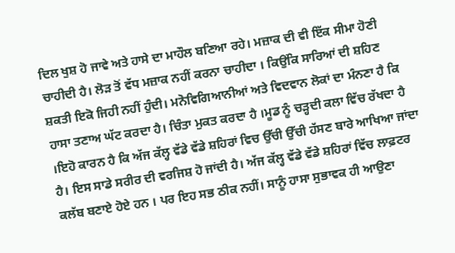ਦਿਲ ਖੁਸ਼ ਹੋ ਜਾਵੇ ਅਤੇ ਹਾਸੇ ਦਾ ਮਾਹੌਲ ਬਣਿਆ ਰਹੇ। ਮਜ਼ਾਕ ਦੀ ਵੀ ਇੱਕ ਸੀਮਾ ਹੋਣੀ ਚਾਹੀਦੀ ਹੈ। ਲੋੜ ਤੋਂ ਵੱਧ ਮਜ਼ਾਕ ਨਹੀਂ ਕਰਨਾ ਚਾਹੀਦਾ । ਕਿਉਂਕਿ ਸਾਰਿਆਂ ਦੀ ਸ਼ਹਿਣ ਸ਼ਕਤੀ ਇਕੋ ਜਿਹੀ ਨਹੀਂ ਹੁੰਦੀ। ਮਨੋਵਿਗਿਆਨੀਆਂ ਅਤੇ ਵਿਦਵਾਨ ਲੋਕਾਂ ਦਾ ਮੰਨਣਾ ਹੈ ਕਿ ਹਾਸਾ ਤਣਾਅ ਘੱਟ ਕਰਦਾ ਹੈ। ਚਿੰਤਾ ਮੁਕਤ ਕਰਦਾ ਹੈ ।ਮੂਡ ਨੂੰ ਚੜ੍ਹਦੀ ਕਲਾ ਵਿੱਚ ਰੱਖਦਾ ਹੈ ।ਇਹੋ ਕਾਰਨ ਹੈ ਕਿ ਅੱਜ ਕੱਲ੍ਹ ਵੱਡੇ ਵੱਡੇ ਸ਼ਹਿਰਾਂ ਵਿਚ ਉੱਚੀ ਉੱਚੀ ਹੱਸਣ ਬਾਰੇ ਆਖਿਆ ਜਾਂਦਾ ਹੈ। ਇਸ ਸਾਡੇ ਸਰੀਰ ਦੀ ਵਰਜਿਸ਼ ਹੋ ਜਾਂਦੀ ਹੈ। ਅੱਜ ਕੱਲ੍ਹ ਵੱਡੇ ਵੱਡੇ ਸ਼ਹਿਰਾਂ ਵਿੱਚ ਲਾਫ਼ਟਰ ਕਲੱਬ ਬਣਾਏ ਹੋਏ ਹਨ । ਪਰ ਇਹ ਸਭ ਠੀਕ ਨਹੀਂ। ਸਾਨੂੰ ਹਾਸਾ ਸੁਭਾਵਕ ਹੀ ਆਉਣਾ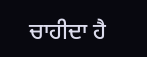ਚਾਹੀਦਾ ਹੈ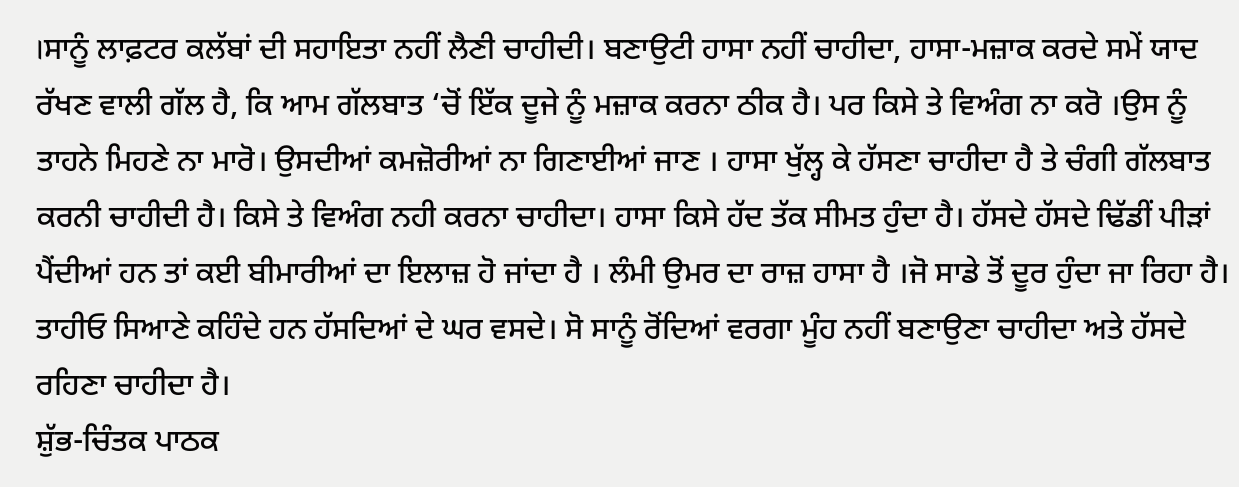।ਸਾਨੂੰ ਲਾਫ਼ਟਰ ਕਲੱਬਾਂ ਦੀ ਸਹਾਇਤਾ ਨਹੀਂ ਲੈਣੀ ਚਾਹੀਦੀ। ਬਣਾਉਟੀ ਹਾਸਾ ਨਹੀਂ ਚਾਹੀਦਾ, ਹਾਸਾ-ਮਜ਼ਾਕ ਕਰਦੇ ਸਮੇਂ ਯਾਦ ਰੱਖਣ ਵਾਲੀ ਗੱਲ ਹੈ, ਕਿ ਆਮ ਗੱਲਬਾਤ ‘ਚੋਂ ਇੱਕ ਦੂਜੇ ਨੂੰ ਮਜ਼ਾਕ ਕਰਨਾ ਠੀਕ ਹੈ। ਪਰ ਕਿਸੇ ਤੇ ਵਿਅੰਗ ਨਾ ਕਰੋ ।ਉਸ ਨੂੰ ਤਾਹਨੇ ਮਿਹਣੇ ਨਾ ਮਾਰੋ। ਉਸਦੀਆਂ ਕਮਜ਼ੋਰੀਆਂ ਨਾ ਗਿਣਾਈਆਂ ਜਾਣ । ਹਾਸਾ ਖੁੱਲ੍ਹ ਕੇ ਹੱਸਣਾ ਚਾਹੀਦਾ ਹੈ ਤੇ ਚੰਗੀ ਗੱਲਬਾਤ ਕਰਨੀ ਚਾਹੀਦੀ ਹੈ। ਕਿਸੇ ਤੇ ਵਿਅੰਗ ਨਹੀ ਕਰਨਾ ਚਾਹੀਦਾ। ਹਾਸਾ ਕਿਸੇ ਹੱਦ ਤੱਕ ਸੀਮਤ ਹੁੰਦਾ ਹੈ। ਹੱਸਦੇ ਹੱਸਦੇ ਢਿੱਡੀਂ ਪੀੜਾਂ ਪੈਂਦੀਆਂ ਹਨ ਤਾਂ ਕਈ ਬੀਮਾਰੀਆਂ ਦਾ ਇਲਾਜ਼ ਹੋ ਜਾਂਦਾ ਹੈ । ਲੰਮੀ ਉਮਰ ਦਾ ਰਾਜ਼ ਹਾਸਾ ਹੈ ।ਜੋ ਸਾਡੇ ਤੋਂ ਦੂਰ ਹੁੰਦਾ ਜਾ ਰਿਹਾ ਹੈ। ਤਾਹੀਓ ਸਿਆਣੇ ਕਹਿੰਦੇ ਹਨ ਹੱਸਦਿਆਂ ਦੇ ਘਰ ਵਸਦੇ। ਸੋ ਸਾਨੂੰ ਰੋਂਦਿਆਂ ਵਰਗਾ ਮੂੰਹ ਨਹੀਂ ਬਣਾਉਣਾ ਚਾਹੀਦਾ ਅਤੇ ਹੱਸਦੇ ਰਹਿਣਾ ਚਾਹੀਦਾ ਹੈ।
ਸ਼ੁੱਭ-ਚਿੰਤਕ ਪਾਠਕ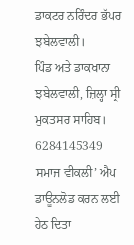ਡਾਕਟਰ ਨਰਿੰਦਰ ਭੱਪਰ ਝਬੇਲਵਾਲੀ।
ਪਿੰਡ ਅਤੇ ਡਾਕਖਾਨਾ ਝਬੇਲਵਾਲੀ, ਜ਼ਿਲ੍ਹਾ ਸ੍ਰੀ ਮੁਕਤਸਰ ਸਾਹਿਬ।
6284145349
ਸਮਾਜ ਵੀਕਲੀ’ ਐਪ ਡਾਊਨਲੋਡ ਕਰਨ ਲਈ ਹੇਠ ਦਿਤਾ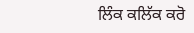ਲਿੰਕ ਕਲਿੱਕ ਕਰੋ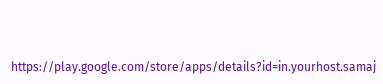https://play.google.com/store/apps/details?id=in.yourhost.samaj